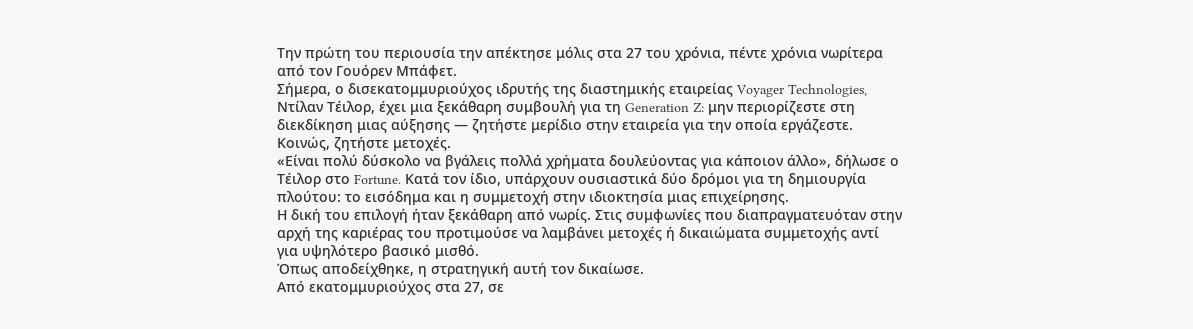Την πρώτη του περιουσία την απέκτησε μόλις στα 27 του χρόνια, πέντε χρόνια νωρίτερα από τον Γουόρεν Μπάφετ.
Σήμερα, ο δισεκατομμυριούχος ιδρυτής της διαστημικής εταιρείας Voyager Technologies, Ντίλαν Τέιλορ, έχει μια ξεκάθαρη συμβουλή για τη Generation Z: μην περιορίζεστε στη διεκδίκηση μιας αύξησης — ζητήστε μερίδιο στην εταιρεία για την οποία εργάζεστε. Κοινώς, ζητήστε μετοχές.
«Είναι πολύ δύσκολο να βγάλεις πολλά χρήματα δουλεύοντας για κάποιον άλλο», δήλωσε ο Τέιλορ στο Fortune. Κατά τον ίδιο, υπάρχουν ουσιαστικά δύο δρόμοι για τη δημιουργία πλούτου: το εισόδημα και η συμμετοχή στην ιδιοκτησία μιας επιχείρησης.
Η δική του επιλογή ήταν ξεκάθαρη από νωρίς. Στις συμφωνίες που διαπραγματευόταν στην αρχή της καριέρας του προτιμούσε να λαμβάνει μετοχές ή δικαιώματα συμμετοχής αντί για υψηλότερο βασικό μισθό.
Όπως αποδείχθηκε, η στρατηγική αυτή τον δικαίωσε.
Από εκατομμυριούχος στα 27, σε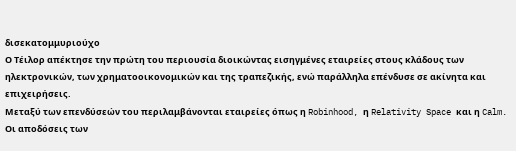δισεκατομμυριούχο
Ο Τέιλορ απέκτησε την πρώτη του περιουσία διοικώντας εισηγμένες εταιρείες στους κλάδους των ηλεκτρονικών, των χρηματοοικονομικών και της τραπεζικής, ενώ παράλληλα επένδυσε σε ακίνητα και επιχειρήσεις.
Μεταξύ των επενδύσεών του περιλαμβάνονται εταιρείες όπως η Robinhood, η Relativity Space και η Calm.
Οι αποδόσεις των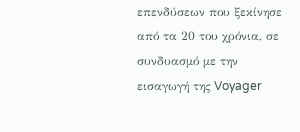επενδύσεων που ξεκίνησε από τα 20 του χρόνια, σε συνδυασμό με την εισαγωγή της Voyager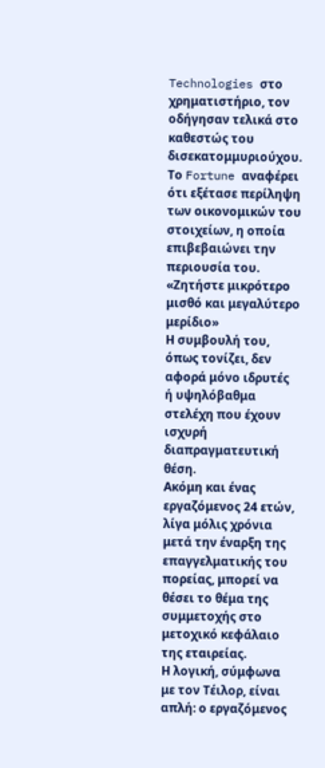Technologies στο χρηματιστήριο, τον οδήγησαν τελικά στο καθεστώς του δισεκατομμυριούχου. Το Fortune αναφέρει ότι εξέτασε περίληψη των οικονομικών του στοιχείων, η οποία επιβεβαιώνει την περιουσία του.
«Ζητήστε μικρότερο μισθό και μεγαλύτερο μερίδιο»
Η συμβουλή του, όπως τονίζει, δεν αφορά μόνο ιδρυτές ή υψηλόβαθμα στελέχη που έχουν ισχυρή διαπραγματευτική θέση.
Ακόμη και ένας εργαζόμενος 24 ετών, λίγα μόλις χρόνια μετά την έναρξη της επαγγελματικής του πορείας, μπορεί να θέσει το θέμα της συμμετοχής στο μετοχικό κεφάλαιο της εταιρείας.
Η λογική, σύμφωνα με τον Τέιλορ, είναι απλή: ο εργαζόμενος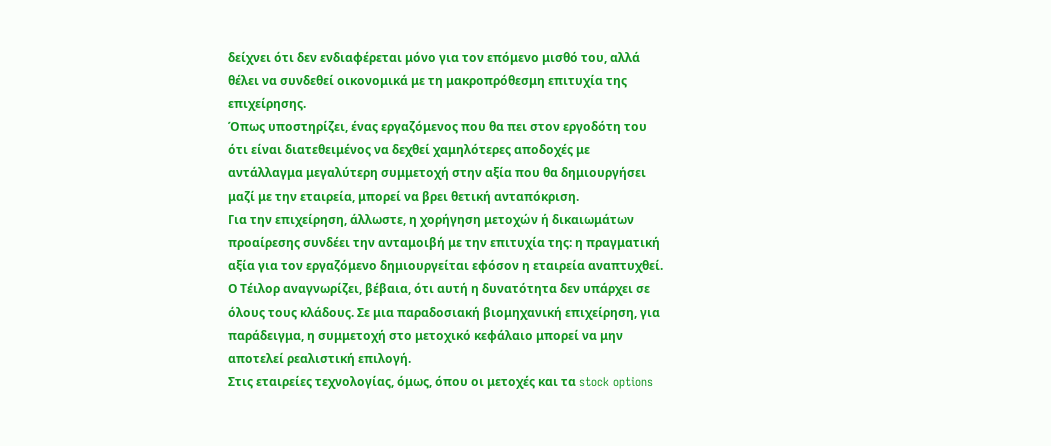δείχνει ότι δεν ενδιαφέρεται μόνο για τον επόμενο μισθό του, αλλά θέλει να συνδεθεί οικονομικά με τη μακροπρόθεσμη επιτυχία της επιχείρησης.
Όπως υποστηρίζει, ένας εργαζόμενος που θα πει στον εργοδότη του ότι είναι διατεθειμένος να δεχθεί χαμηλότερες αποδοχές με αντάλλαγμα μεγαλύτερη συμμετοχή στην αξία που θα δημιουργήσει μαζί με την εταιρεία, μπορεί να βρει θετική ανταπόκριση.
Για την επιχείρηση, άλλωστε, η χορήγηση μετοχών ή δικαιωμάτων προαίρεσης συνδέει την ανταμοιβή με την επιτυχία της: η πραγματική αξία για τον εργαζόμενο δημιουργείται εφόσον η εταιρεία αναπτυχθεί.
Ο Τέιλορ αναγνωρίζει, βέβαια, ότι αυτή η δυνατότητα δεν υπάρχει σε όλους τους κλάδους. Σε μια παραδοσιακή βιομηχανική επιχείρηση, για παράδειγμα, η συμμετοχή στο μετοχικό κεφάλαιο μπορεί να μην αποτελεί ρεαλιστική επιλογή.
Στις εταιρείες τεχνολογίας, όμως, όπου οι μετοχές και τα stock options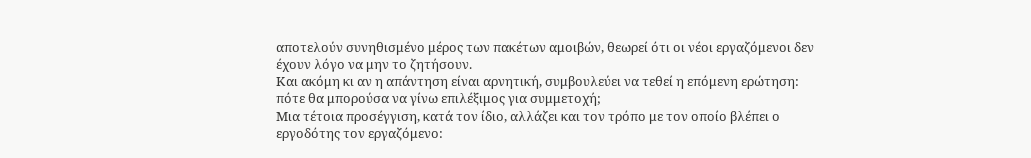αποτελούν συνηθισμένο μέρος των πακέτων αμοιβών, θεωρεί ότι οι νέοι εργαζόμενοι δεν έχουν λόγο να μην το ζητήσουν.
Και ακόμη κι αν η απάντηση είναι αρνητική, συμβουλεύει να τεθεί η επόμενη ερώτηση: πότε θα μπορούσα να γίνω επιλέξιμος για συμμετοχή;
Μια τέτοια προσέγγιση, κατά τον ίδιο, αλλάζει και τον τρόπο με τον οποίο βλέπει ο εργοδότης τον εργαζόμενο: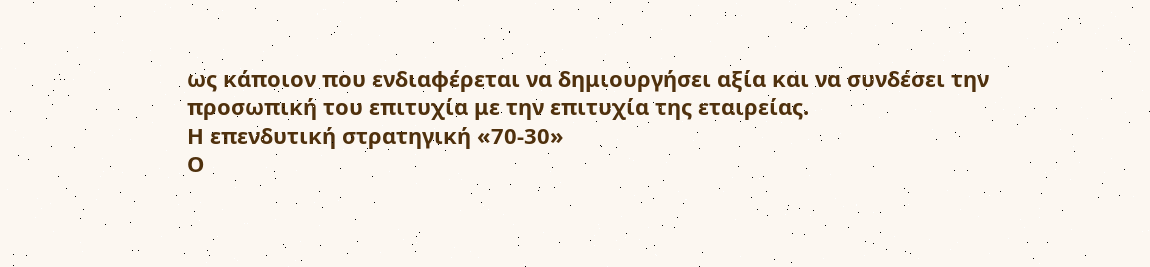ως κάποιον που ενδιαφέρεται να δημιουργήσει αξία και να συνδέσει την προσωπική του επιτυχία με την επιτυχία της εταιρείας.
Η επενδυτική στρατηγική «70-30»
Ο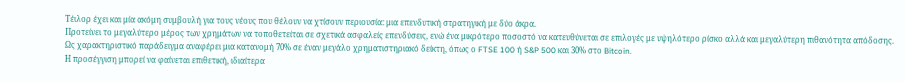Τέιλορ έχει και μία ακόμη συμβουλή για τους νέους που θέλουν να χτίσουν περιουσία: μια επενδυτική στρατηγική με δύο άκρα.
Προτείνει το μεγαλύτερο μέρος των χρημάτων να τοποθετείται σε σχετικά ασφαλείς επενδύσεις, ενώ ένα μικρότερο ποσοστό να κατευθύνεται σε επιλογές με υψηλότερο ρίσκο αλλά και μεγαλύτερη πιθανότητα απόδοσης.
Ως χαρακτηριστικό παράδειγμα αναφέρει μια κατανομή 70% σε έναν μεγάλο χρηματιστηριακό δείκτη, όπως ο FTSE 100 ή S&P 500 και 30% στο Bitcoin.
Η προσέγγιση μπορεί να φαίνεται επιθετική, ιδιαίτερα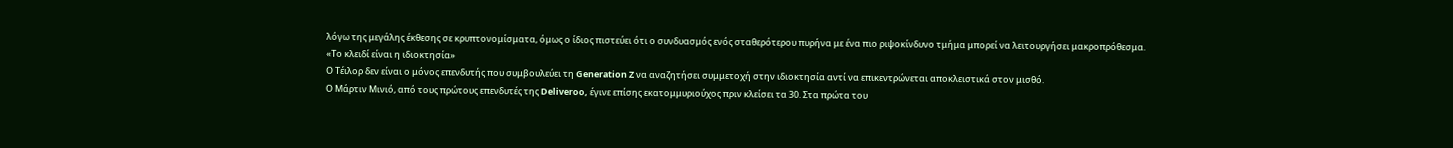λόγω της μεγάλης έκθεσης σε κρυπτονομίσματα, όμως ο ίδιος πιστεύει ότι ο συνδυασμός ενός σταθερότερου πυρήνα με ένα πιο ριψοκίνδυνο τμήμα μπορεί να λειτουργήσει μακροπρόθεσμα.
«Το κλειδί είναι η ιδιοκτησία»
Ο Τέιλορ δεν είναι ο μόνος επενδυτής που συμβουλεύει τη Generation Z να αναζητήσει συμμετοχή στην ιδιοκτησία αντί να επικεντρώνεται αποκλειστικά στον μισθό.
Ο Μάρτιν Μινιό, από τους πρώτους επενδυτές της Deliveroo, έγινε επίσης εκατομμυριούχος πριν κλείσει τα 30. Στα πρώτα του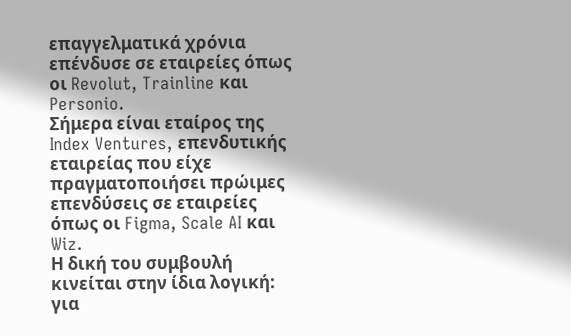επαγγελματικά χρόνια επένδυσε σε εταιρείες όπως οι Revolut, Trainline και Personio.
Σήμερα είναι εταίρος της Index Ventures, επενδυτικής εταιρείας που είχε πραγματοποιήσει πρώιμες επενδύσεις σε εταιρείες όπως οι Figma, Scale AI και Wiz.
Η δική του συμβουλή κινείται στην ίδια λογική: για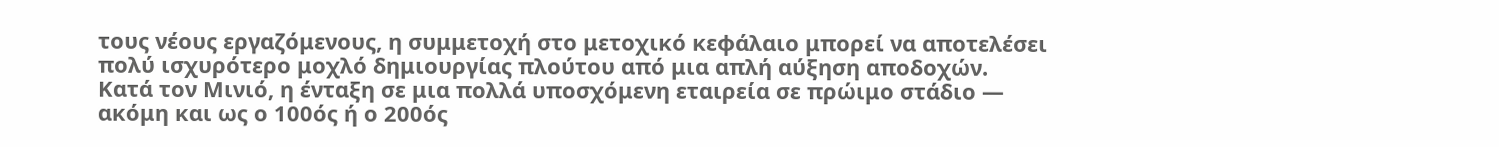τους νέους εργαζόμενους, η συμμετοχή στο μετοχικό κεφάλαιο μπορεί να αποτελέσει πολύ ισχυρότερο μοχλό δημιουργίας πλούτου από μια απλή αύξηση αποδοχών.
Κατά τον Μινιό, η ένταξη σε μια πολλά υποσχόμενη εταιρεία σε πρώιμο στάδιο — ακόμη και ως ο 100ός ή ο 200ός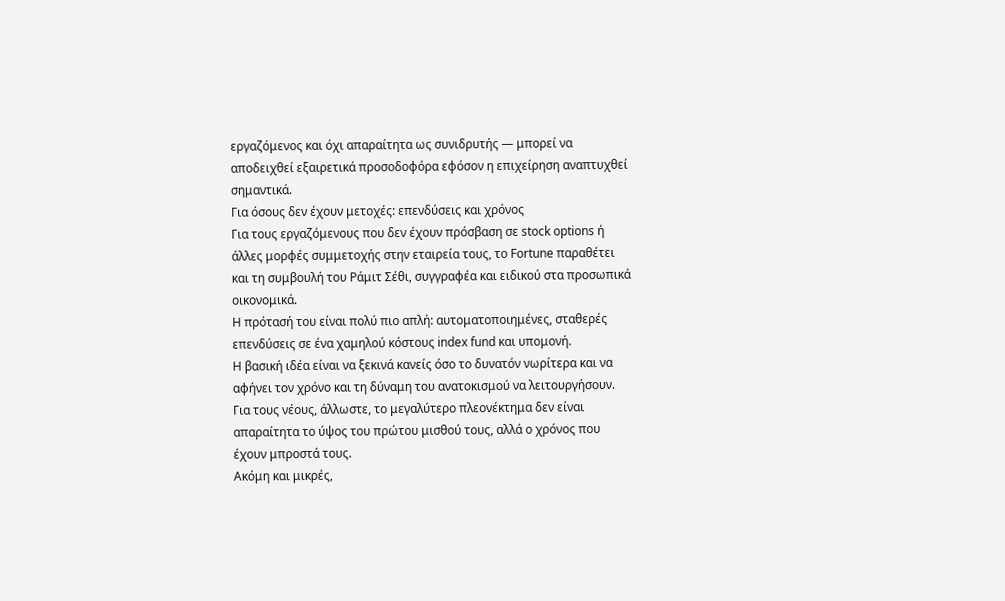εργαζόμενος και όχι απαραίτητα ως συνιδρυτής — μπορεί να αποδειχθεί εξαιρετικά προσοδοφόρα εφόσον η επιχείρηση αναπτυχθεί σημαντικά.
Για όσους δεν έχουν μετοχές: επενδύσεις και χρόνος
Για τους εργαζόμενους που δεν έχουν πρόσβαση σε stock options ή άλλες μορφές συμμετοχής στην εταιρεία τους, το Fortune παραθέτει και τη συμβουλή του Ράμιτ Σέθι, συγγραφέα και ειδικού στα προσωπικά οικονομικά.
Η πρότασή του είναι πολύ πιο απλή: αυτοματοποιημένες, σταθερές επενδύσεις σε ένα χαμηλού κόστους index fund και υπομονή.
Η βασική ιδέα είναι να ξεκινά κανείς όσο το δυνατόν νωρίτερα και να αφήνει τον χρόνο και τη δύναμη του ανατοκισμού να λειτουργήσουν.
Για τους νέους, άλλωστε, το μεγαλύτερο πλεονέκτημα δεν είναι απαραίτητα το ύψος του πρώτου μισθού τους, αλλά ο χρόνος που έχουν μπροστά τους.
Ακόμη και μικρές,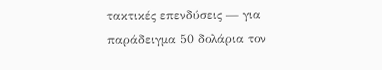τακτικές επενδύσεις — για παράδειγμα 50 δολάρια τον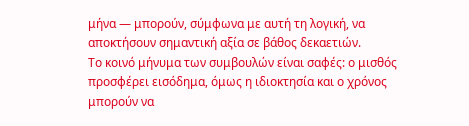μήνα — μπορούν, σύμφωνα με αυτή τη λογική, να αποκτήσουν σημαντική αξία σε βάθος δεκαετιών.
Το κοινό μήνυμα των συμβουλών είναι σαφές: ο μισθός προσφέρει εισόδημα, όμως η ιδιοκτησία και ο χρόνος μπορούν να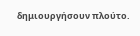δημιουργήσουν πλούτο.